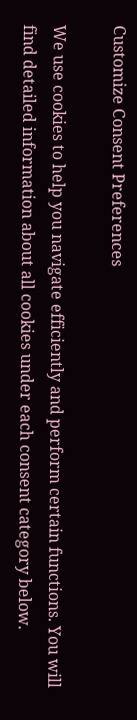Customize Consent Preferences

We use cookies to help you navigate efficiently and perform certain functions. You will find detailed information about all cookies under each consent category below.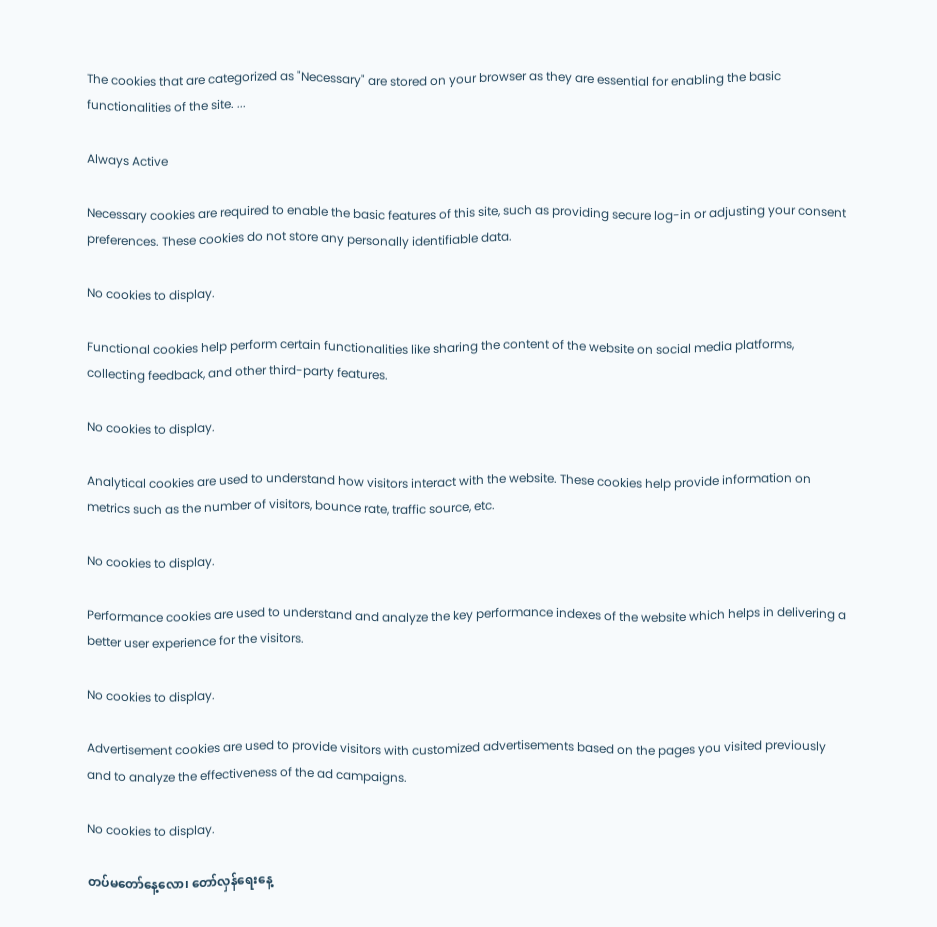The cookies that are categorized as "Necessary" are stored on your browser as they are essential for enabling the basic functionalities of the site. ...

Always Active

Necessary cookies are required to enable the basic features of this site, such as providing secure log-in or adjusting your consent preferences. These cookies do not store any personally identifiable data.

No cookies to display.

Functional cookies help perform certain functionalities like sharing the content of the website on social media platforms, collecting feedback, and other third-party features.

No cookies to display.

Analytical cookies are used to understand how visitors interact with the website. These cookies help provide information on metrics such as the number of visitors, bounce rate, traffic source, etc.

No cookies to display.

Performance cookies are used to understand and analyze the key performance indexes of the website which helps in delivering a better user experience for the visitors.

No cookies to display.

Advertisement cookies are used to provide visitors with customized advertisements based on the pages you visited previously and to analyze the effectiveness of the ad campaigns.

No cookies to display.

တပ်မတော်နေ့လော၊ တော်လှန်ရေးနေ့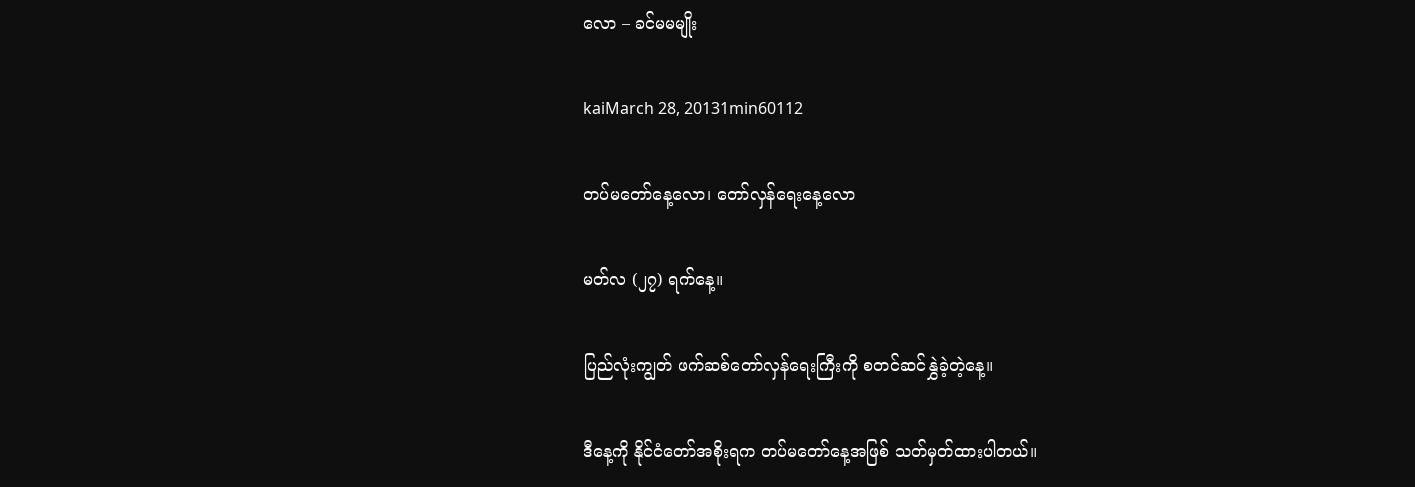လော – ခင်မမမျိုး

kaiMarch 28, 20131min60112

တပ်မတော်နေ့လော၊ တော်လှန်ရေးနေ့လော

မတ်လ (၂၇) ရက်နေ့။

ပြည်လုံးကျွတ် ဖက်ဆစ်တော်လှန်ရေးကြီးကို စတင်ဆင်နွှဲခဲ့တဲ့နေ့။

ဒီနေ့ကို နိုင်ငံတော်အစိုးရက တပ်မတော်နေ့အဖြစ် သတ်မှတ်ထားပါတယ်။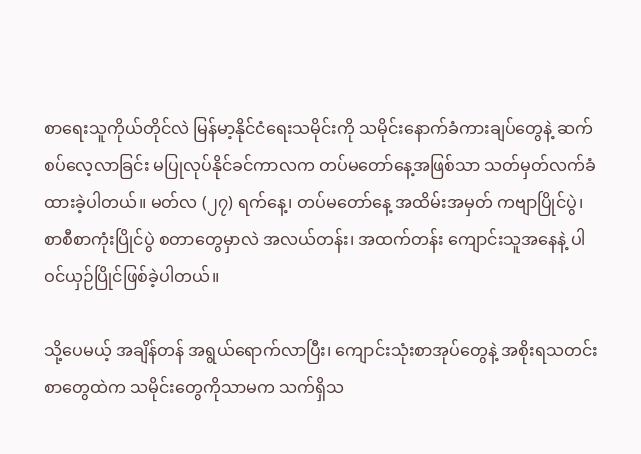စာရေးသူကိုယ်တိုင်လဲ မြန်မာ့နိုင်ငံရေးသမိုင်းကို သမိုင်းနောက်ခံကားချပ်တွေနဲ့ ဆက်စပ်လေ့လာခြင်း မပြုလုပ်နိုင်ခင်ကာလက တပ်မတော်နေ့အဖြစ်သာ သတ်မှတ်လက်ခံထားခဲ့ပါတယ်။ မတ်လ (၂၇) ရက်နေ့၊ တပ်မတော်နေ့ အထိမ်းအမှတ် ကဗျာပြိုင်ပွဲ၊ စာစီစာကုံးပြိုင်ပွဲ စတာတွေမှာလဲ အလယ်တန်း၊ အထက်တန်း ကျောင်းသူအနေနဲ့ ပါဝင်ယှဉ်ပြိုင်ဖြစ်ခဲ့ပါတယ်။

သို့ပေမယ့် အချိန်တန် အရွယ်ရောက်လာပြီး၊ ကျောင်းသုံးစာအုပ်တွေနဲ့ အစိုးရသတင်းစာတွေထဲက သမိုင်းတွေကိုသာမက သက်ရှိသ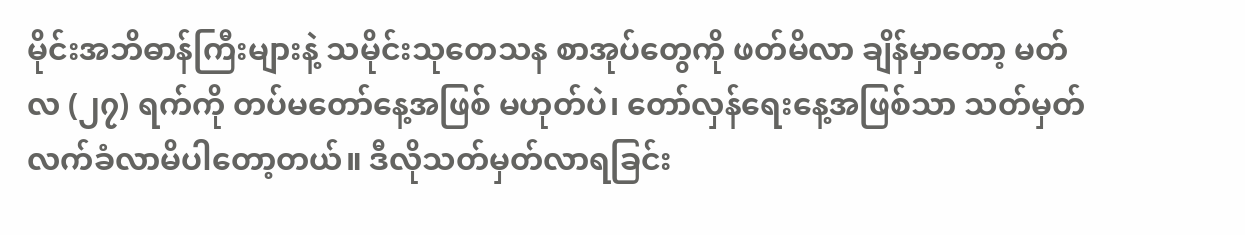မိုင်းအဘိဓာန်ကြီးများနဲ့ သမိုင်းသုတေသန စာအုပ်တွေကို ဖတ်မိလာ ချိန်မှာတော့ မတ်လ (၂၇) ရက်ကို တပ်မတော်နေ့အဖြစ် မဟုတ်ပဲ၊ တော်လှန်ရေးနေ့အဖြစ်သာ သတ်မှတ်လက်ခံလာမိပါတော့တယ်။ ဒီလိုသတ်မှတ်လာရခြင်း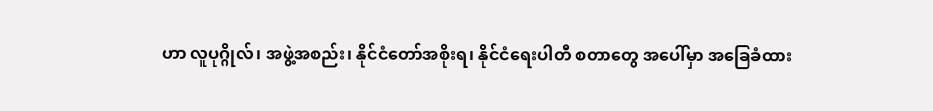ဟာ လူပုဂ္ဂိုလ်၊ အဖွဲ့အစည်း၊ နိုင်ငံတော်အစိုးရ၊ နိုင်ငံရေးပါတီ စတာတွေ အပေါ်မှာ အခြေခံထား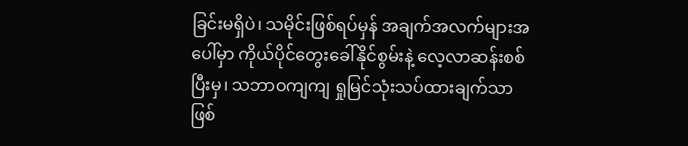ခြင်းမရှိပဲ၊ သမိုင်းဖြစ်ရပ်မှန် အချက်အလက်များအပေါ်မှာ ကိုယ်ပိုင်တွေးခေါ်နိုင်စွမ်းနဲ့ လေ့လာဆန်းစစ်ပြီးမှ၊ သဘာဝကျကျ ရှုမြင်သုံးသပ်ထားချက်သာ ဖြစ်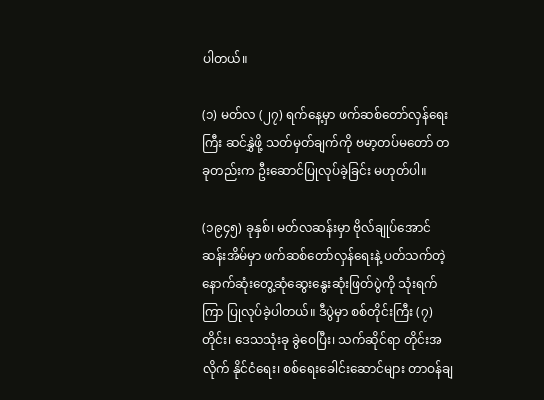ပါတယ်။

(၁) မတ်လ (၂၇) ရက်နေ့မှာ ဖက်ဆစ်တော်လှန်ရေးကြီး ဆင်နွှဲဖို့ သတ်မှတ်ချက်ကို ဗမာ့တပ်မတော် တခုတည်းက ဦးဆောင်ပြုလုပ်ခဲ့ခြင်း မဟုတ်ပါ။

(၁၉၄၅) ခုနှစ်၊ မတ်လဆန်းမှာ ဗိုလ်ချုပ်အောင်ဆန်းအိမ်မှာ ဖက်ဆစ်တော်လှန်ရေးနဲ့ ပတ်သက်တဲ့ နောက်ဆုံးတွေ့ဆုံဆွေးနွေးဆုံးဖြတ်ပွဲကို သုံးရက်ကြာ ပြုလုပ်ခဲ့ပါတယ်။ ဒီပွဲမှာ စစ်တိုင်းကြီး (၇) တိုင်း၊ ဒေသသုံးခု ခွဲဝေပြီး၊ သက်ဆိုင်ရာ တိုင်းအလိုက် နိုင်ငံရေး၊ စစ်ရေးခေါင်းဆောင်များ တာဝန်ချ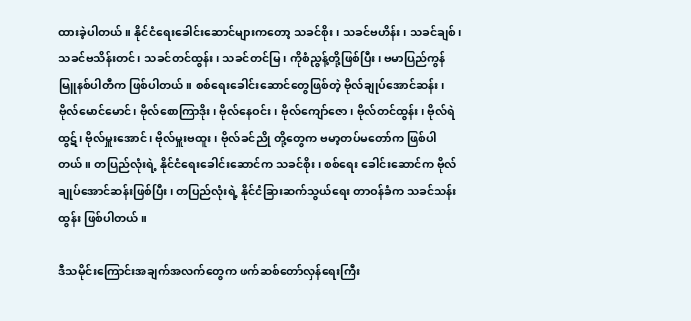ထားခဲ့ပါတယ်။ နိုင်ငံရေးခေါင်းဆောင်များကတော့ သခင်စိုး၊ သခင်ဗဟိန်း၊ သခင်ချစ်၊ သခင်ဗသိန်းတင်၊ သခင်တင်ထွန်း၊ သခင်တင်မြ၊ ကိုစံညွန့်တို့ဖြစ်ပြီး၊ ဗမာပြည်ကွန်မြူနစ်ပါတီက ဖြစ်ပါတယ်။ စစ်ရေးခေါင်းဆောင်တွေဖြစ်တဲ့ ဗိုလ်ချုပ်အောင်ဆန်း၊ ဗိုလ်မောင်မောင်၊ ဗိုလ်စောကြာဒိုး၊ ဗိုလ်နေဝင်း၊ ဗိုလ်ကျော်ဇော၊ ဗိုလ်တင်ထွန်း၊ ဗိုလ်ရဲထွဋ်၊ ဗိုလ်မှူးအောင်၊ ဗိုလ်မှူးဗထူး၊ ဗိုလ်ခင်ညို တို့တွေက ဗမာ့တပ်မတော်က ဖြစ်ပါတယ်။ တပြည်လုံးရဲ့ နိုင်ငံရေးခေါင်းဆောင်က သခင်စိုး၊ စစ်ရေး ခေါင်းဆောင်က ဗိုလ်ချုပ်အောင်ဆန်းဖြစ်ပြီး၊ တပြည်လုံးရဲ့ နိုင်ငံခြားဆက်သွယ်ရေး တာဝန်ခံက သခင်သန်းထွန်း ဖြစ်ပါတယ်။

ဒီသမိုင်းကြောင်းအချက်အလက်တွေက ဖက်ဆစ်တော်လှန်ရေးကြီး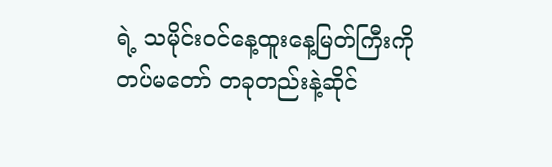ရဲ့ သမိုင်းဝင်နေ့ထူးနေ့မြတ်ကြီးကို တပ်မတော် တခုတည်းနဲ့ဆိုင်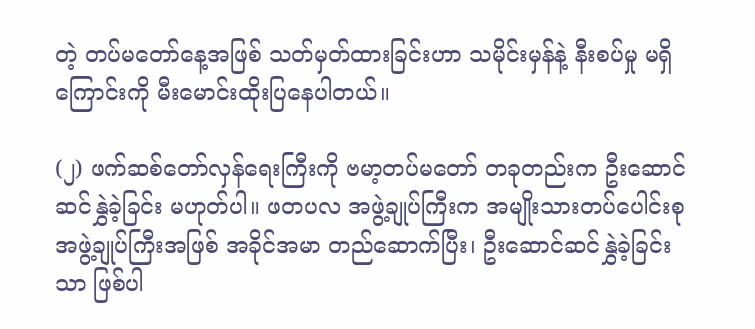တဲ့ တပ်မတော်နေ့အဖြစ် သတ်မှတ်ထားခြင်းဟာ သမိုင်းမှန်နဲ့ နီးစပ်မှု မရှိကြောင်းကို မီးမောင်းထိုးပြနေပါတယ်။

(၂) ဖက်ဆစ်တော်လှန်ရေးကြီးကို ဗမာ့တပ်မတော် တခုတည်းက ဦးဆောင်ဆင်နွှဲခဲ့ခြင်း မဟုတ်ပါ။ ဖတပလ အဖွဲ့ချုပ်ကြီးက အမျိုးသားတပ်ပေါင်းစု အဖွဲ့ချုပ်ကြီးအဖြစ် အခိုင်အမာ တည်ဆောက်ပြီး၊ ဦးဆောင်ဆင်နွှဲခဲ့ခြင်းသာ ဖြစ်ပါ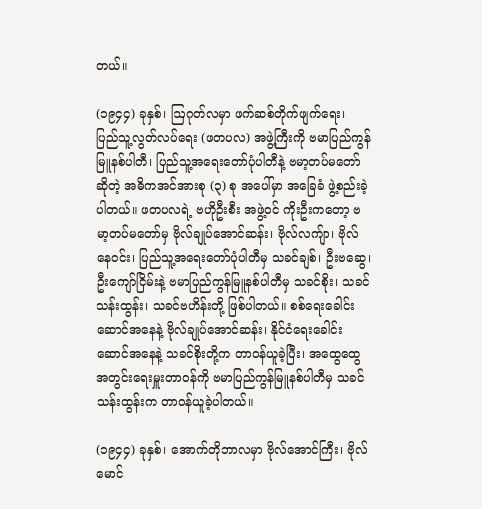တယ်။

(၁၉၄၄) ခုနှစ်၊ ဩဂုတ်လမှာ ဖက်ဆစ်တိုက်ဖျက်ရေး၊ ပြည်သူ့လွတ်လပ်ရေး (ဖတပလ) အဖွဲ့ကြီးကို ဗမာပြည်ကွန်မြူနစ်ပါတီ၊ ပြည်သူ့အရေးတော်ပုံပါတီနဲ့ ဗမာ့တပ်မတော်ဆိုတဲ့ အဓိကအင်အားစု (၃) စု အပေါ်မှာ အခြေခံ ဖွဲ့စည်းခဲ့ပါတယ်။ ဖတပလရဲ့ ဗဟိုဦးစီး အဖွဲ့ဝင် ကိုးဦးကတော့ ဗမာ့တပ်မတော်မှ ဗိုလ်ချုပ်အောင်ဆန်း၊ ဗိုလ်လကျ်ာ၊ ဗိုလ်နေဝင်း၊ ပြည်သူ့အရေးတော်ပုံပါတီမှ သခင်ချစ်၊ ဦးဗဆွေ၊ ဦးကျော်ငြိမ်းနဲ့ ဗမာပြည်ကွန်မြူနစ်ပါတီမှ သခင်စိုး၊ သခင်သန်းထွန်း၊ သခင်ဗဟိန်းတို့ ဖြစ်ပါတယ်။ စစ်ရေးခေါင်းဆောင်အနေနဲ့ ဗိုလ်ချုပ်အောင်ဆန်း၊ နိုင်ငံရေးခေါင်းဆောင်အနေနဲ့ သခင်စိုးတို့က တာဝန်ယူခဲ့ပြီး၊ အထွေထွေအတွင်းရေးမှူးတာဝန်ကို ဗမာပြည်ကွန်မြူနစ်ပါတီမှ သခင်သန်းထွန်းက တာဝန်ယူခဲ့ပါတယ်။

(၁၉၄၄) ခုနှစ်၊ အောက်တိုဘာလမှာ ဗိုလ်အောင်ကြီး၊ ဗိုလ်မောင်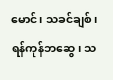မောင်၊ သခင်ချစ်၊ ရန်ကုန်ဘဆွေ၊ သ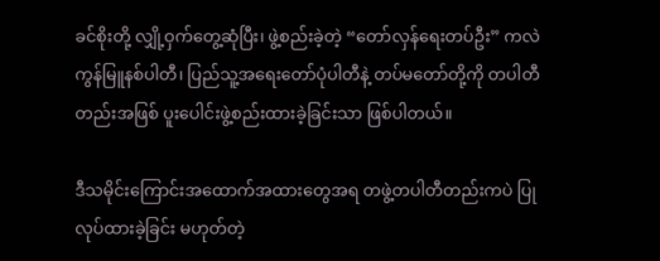ခင်စိုးတို့ လျှို့ဝှက်တွေ့ဆုံပြီး၊ ဖွဲ့စည်းခဲ့တဲ့ “တော်လှန်ရေးတပ်ဦး” ကလဲ ကွန်မြူနစ်ပါတီ၊ ပြည်သူ့အရေးတော်ပုံပါတီနဲ့ တပ်မတော်တို့ကို တပါတီတည်းအဖြစ် ပူးပေါင်းဖွဲ့စည်းထားခဲ့ခြင်းသာ ဖြစ်ပါတယ်။

ဒီသမိုင်းကြောင်းအထောက်အထားတွေအရ တဖွဲ့တပါတီတည်းကပဲ ပြုလုပ်ထားခဲ့ခြင်း မဟုတ်တဲ့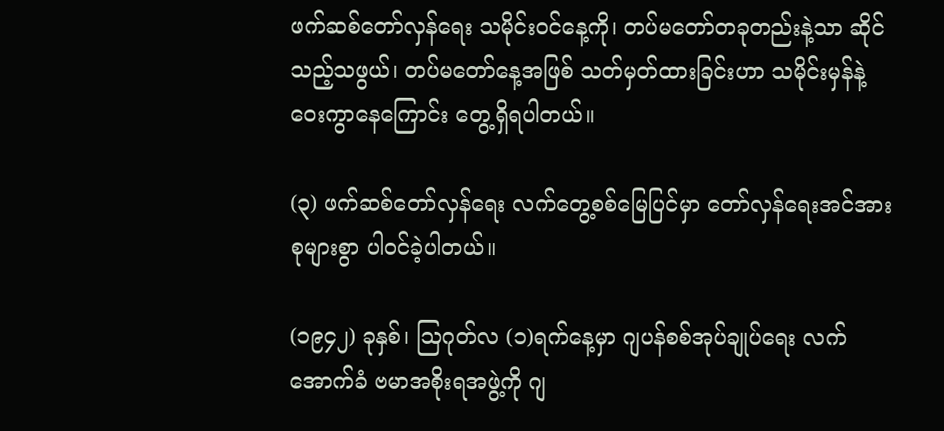ဖက်ဆစ်တော်လှန်ရေး သမိုင်းဝင်နေ့ကို၊ တပ်မတော်တခုတည်းနဲ့သာ ဆိုင်သည့်သဖွယ်၊ တပ်မတော်နေ့အဖြစ် သတ်မှတ်ထားခြင်းဟာ သမိုင်းမှန်နဲ့ ဝေးကွာနေကြောင်း တွေ့ရှိရပါတယ်။

(၃) ဖက်ဆစ်တော်လှန်ရေး လက်တွေ့စစ်မြေပြင်မှာ တော်လှန်ရေးအင်အားစုများစွာ ပါဝင်ခဲ့ပါတယ်။

(၁၉၄၂) ခုနှစ်၊ ဩဂုတ်လ (၁)ရက်နေ့မှာ ဂျပန်စစ်အုပ်ချုပ်ရေး လက်အောက်ခံ ဗမာအစိုးရအဖွဲ့ကို ဂျ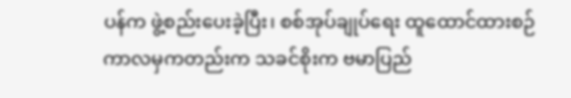ပန်က ဖွဲ့စည်းပေးခဲ့ပြီး၊ စစ်အုပ်ချုပ်ရေး ထူထောင်ထားစဉ်ကာလမှကတည်းက သခင်စိုးက ဗမာပြည်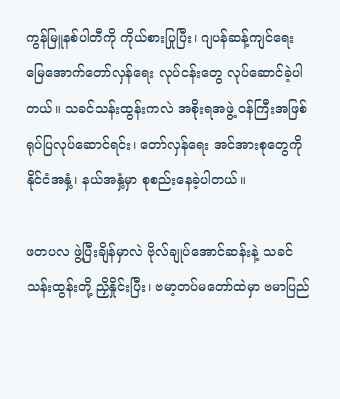ကွန်မြူနစ်ပါတီကို ကိုယ်စားပြုပြီး၊ ဂျပန်ဆန့်ကျင်ရေး မြေအောက်တော်လှန်ရေး လုပ်ငန်းတွေ လုပ်ဆောင်ခဲ့ပါတယ်။ သခင်သန်းထွန်းကလဲ အစိုးရအဖွဲ့ ဝန်ကြီးအဖြစ် ရုပ်ပြလုပ်ဆောင်ရင်း၊ တော်လှန်ရေး အင်အားစုတွေကို နိုင်ငံအနှံ့၊ နယ်အနှံ့မှာ စုစည်းနေခဲ့ပါတယ်။

ဖတပလ ဖွဲ့ပြီးချိန်မှာလဲ ဗိုလ်ချုပ်အောင်ဆန်းနဲ့ သခင်သန်းထွန်းတို့ ညှိနှိုင်းပြီး၊ ဗမာ့တပ်မတော်ထဲမှာ ဗမာပြည်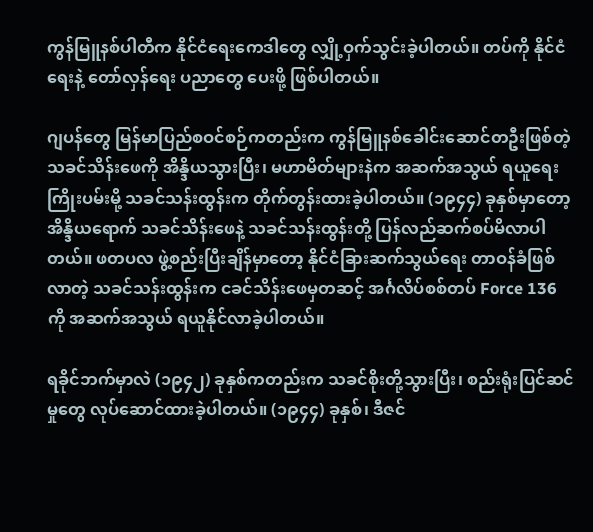ကွန်မြူနစ်ပါတီက နိုင်ငံရေးကေဒါတွေ လျှို့ဝှက်သွင်းခဲ့ပါတယ်။ တပ်ကို နိုင်ငံရေးနဲ့ တော်လှန်ရေး ပညာတွေ ပေးဖို့ ဖြစ်ပါတယ်။

ဂျပန်တွေ မြန်မာပြည်စဝင်စဉ်ကတည်းက ကွန်မြူနစ်ခေါင်းဆောင်တဦးဖြစ်တဲ့ သခင်သိန်းဖေကို အိန္ဒိယသွားပြီး၊ မဟာမိတ်များနဲက အဆက်အသွယ် ရယူရေးကြိုးပမ်းမို့ သခင်သန်းထွန်းက တိုက်တွန်းထားခဲ့ပါတယ်။ (၁၉၄၄) ခုနှစ်မှာတော့ အိန္ဒိယရောက် သခင်သိန်းဖေနဲ့ သခင်သန်းထွန်းတို့ ပြန်လည်ဆက်စပ်မိလာပါတယ်။ ဖတပလ ဖွဲ့စည်းပြီးချိန်မှာတော့ နိုင်ငံခြားဆက်သွယ်ရေး တာဝန်ခံဖြစ်လာတဲ့ သခင်သန်းထွန်းက ငခင်သိန်းဖေမှတဆင့် အင်္ဂလိပ်စစ်တပ် Force 136 ကို အဆက်အသွယ် ရယူနိုင်လာခဲ့ပါတယ်။

ရခိုင်ဘက်မှာလဲ (၁၉၄၂) ခုနှစ်ကတည်းက သခင်စိုးတို့သွားပြီး၊ စည်းရုံးပြင်ဆင်မှုတွေ လုပ်ဆောင်ထားခဲ့ပါတယ်။ (၁၉၄၄) ခုနှစ်၊ ဒီဇင်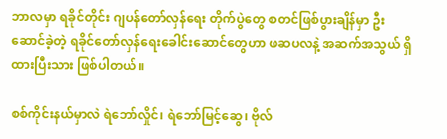ဘာလမှာ ရခိုင်တိုင်း ဂျပန်တော်လှန်ရေး တိုက်ပွဲတွေ စတင်ဖြစ်ပွားချိန်မှာ ဦးဆောင်ခဲ့တဲ့ ရခိုင်တော်လှန်ရေးခေါင်းဆောင်တွေဟာ ဖဆပလနဲ့ အဆက်အသွယ် ရှိထားပြီးသား ဖြစ်ပါတယ်။

စစ်ကိုင်းနယ်မှာလဲ ရဲဘော်လှိုင်၊ ရဲဘော်မြင့်ဆွေ၊ ဗိုလ်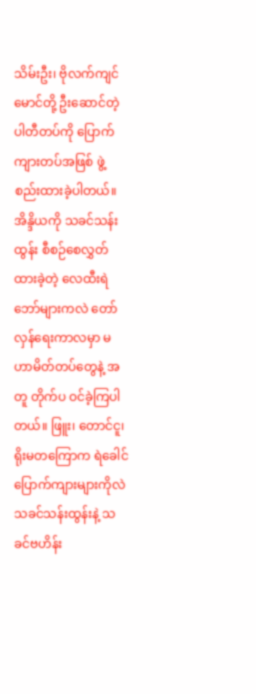သိမ်းဦး၊ ဗိုလက်ကျင်မောင်တို့ ဦးဆောင်တဲ့ ပါတီတပ်ကို ပြောက်ကျားတပ်အဖြစ် ဖွဲ့စည်းထားခဲ့ပါတယ်။ အိန္ဒိယကို သခင်သန်းထွန်း စီစဉ်စေလွှတ် ထားခဲ့တဲ့ လေထီးရဲဘော်များကလဲ တော်လှန်ရေးကာလမှာ မဟာမိတ်တပ်တွေနဲ့ အတူ တိုက်ပ ဝင်ခဲ့ကြပါတယ်။ ဖြူး၊ တောင်ငူ၊ ရိုးမတကြောက ရဲခေါင်ပြောက်ကျားများကိုလဲ သခင်သန်းထွန်းနဲ့ သခင်ဗဟိန်း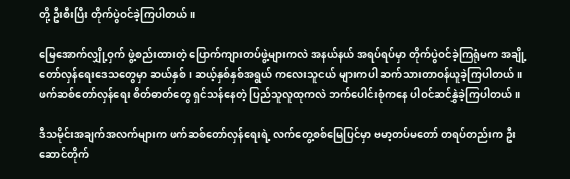တို့ ဦးစီးပြီး တိုက်ပွဲဝင်ခဲ့ကြပါတယ်။

မြေအောက်လျှို့ဝှက် ဖွဲ့စည်းထားတဲ့ ပြောက်ကျားတပ်ဖွဲ့များကလဲ အနယ်နယ် အရပ်ရပ်မှာ တိုက်ပွဲဝင်ခဲ့ကြရုံမက အချို့တော်လှန်ရေးဒေသတွေမှာ ဆယ်နှစ်၊ ဆယ့်နှစ်နှစ်အရွယ် ကလေးသူငယ် များကပါ ဆက်သားတာဝန်ယူခဲ့ကြပါတယ်။ ဖက်ဆစ်တော်လှန်ရေး စိတ်ဓာတ်တွေ ရှင်သန်နေတဲ့ ပြည်သူလူထုကလဲ ဘက်ပေါင်းစုံကနေ ပါဝင်ဆင်နွှဲခဲ့ကြပါတယ်။

ဒီသမိုင်းအချက်အလက်များက ဖက်ဆစ်တော်လှန်ရေးရဲ့ လက်တွေ့စစ်မြေပြင်မှာ ဗမာ့တပ်မတော် တရပ်တည်းက ဦးဆောင်တိုက်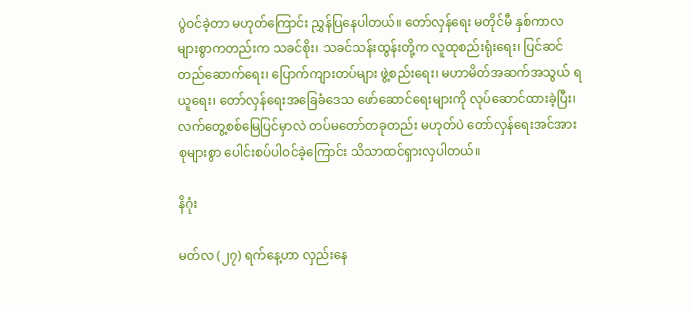ပွဲဝင်ခဲ့တာ မဟုတ်ကြောင်း ညွှန်ပြနေပါတယ်။ တော်လှန်ရေး မတိုင်မီ နှစ်ကာလများစွာကတည်းက သခင်စိုး၊ သခင်သန်းထွန်းတို့က လူထုစည်းရုံးရေး၊ ပြင်ဆင် တည်ဆောက်ရေး၊ ပြောက်ကျားတပ်များ ဖွဲ့စည်းရေး၊ မဟာမိတ်အဆက်အသွယ် ရယူရေး၊ တော်လှန်ရေးအခြေခံဒေသ ဖော်ဆောင်ရေးများကို လုပ်ဆောင်ထားခဲ့ပြီး၊ လက်တွေ့စစ်မြေပြင်မှာလဲ တပ်မတော်တခုတည်း မဟုတ်ပဲ တော်လှန်ရေးအင်အားစုများစွာ ပေါင်းစပ်ပါဝင်ခဲ့ကြောင်း သိသာထင်ရှားလှပါတယ်။

နိဂုံး

မတ်လ (၂၇) ရက်နေ့ဟာ လှည်းနေ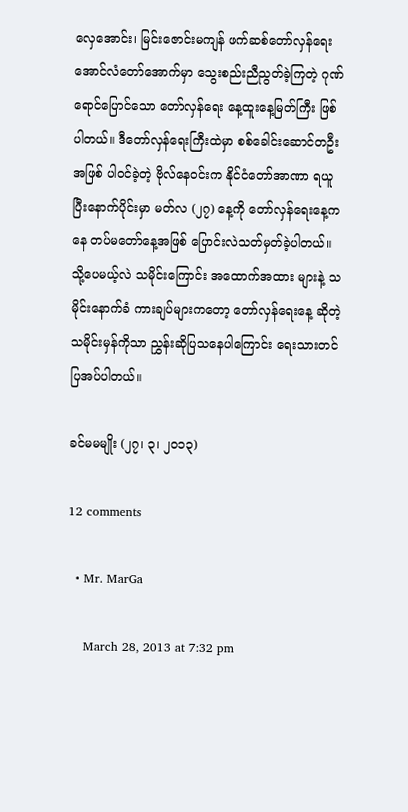လှေအောင်း၊ မြင်းဇောင်းမကျန် ဖက်ဆစ်တော်လှန်ရေး အောင်လံတော်အောက်မှာ သွေးစည်းညီညွတ်ခဲ့ကြတဲ့ ဂုဏ်ရောင်ပြောင်သော တော်လှန်ရေး နေ့ထူးနေ့မြတ်ကြီး ဖြစ်ပါတယ်။ ဒီတော်လှန်ရေးကြီးထဲမှာ စစ်ခေါင်းဆောင်တဦးအဖြစ် ပါဝင်ခဲ့တဲ့ ဗိုလ်နေဝင်းက နိုင်ငံတော်အာဏာ ရယူပြီးနောက်ပိုင်းမှာ မတ်လ (၂၇) နေ့ကို တော်လှန်ရေးနေ့ကနေ တပ်မတော်နေ့အဖြစ် ပြောင်းလဲသတ်မှတ်ခဲ့ပါတယ်။ သို့ပေမယ့်လဲ သမိုင်းကြောင်း အထောက်အထား များနဲ့ သမိုင်းနောက်ခံ ကားချပ်များကတော့ တော်လှန်ရေးနေ့ ဆိုတဲ့ သမိုင်းမှန်ကိုသာ ညွှန်းဆိုပြသနေပါကြောင်း ရေးသားတင်ပြအပ်ပါတယ်။

ခင်မမမျိုး (၂၇၊ ၃၊ ၂၀၁၃)

12 comments

  • Mr. MarGa

    March 28, 2013 at 7:32 pm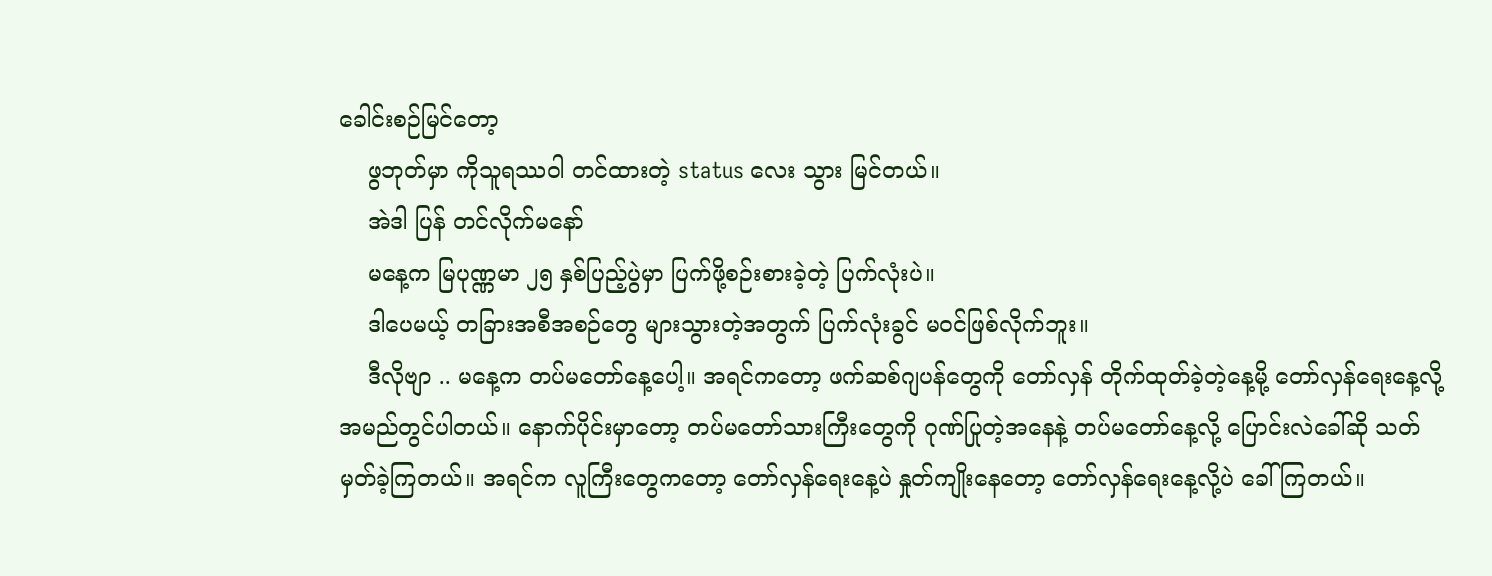ခေါင်းစဉ်မြင်တော့
    ဖွဘုတ်မှာ ကိုသူရဿဝါ တင်ထားတဲ့ status လေး သွား မြင်တယ်။
    အဲဒါ ပြန် တင်လိုက်မနော်
    မနေ့က မြပုဏ္ဏမာ ၂၅ နှစ်ပြည့်ပွဲမှာ ပြက်ဖို့စဉ်းစားခဲ့တဲ့ ပြက်လုံးပဲ။
    ဒါပေမယ့် တခြားအစီအစဉ်တွေ များသွားတဲ့အတွက် ပြက်လုံးခွင် မဝင်ဖြစ်လိုက်ဘူး။
    ဒီလိုဗျာ .. မနေ့က တပ်မတော်နေ့ပေါ့။ အရင်ကတော့ ဖက်ဆစ်ဂျပန်တွေကို တော်လှန် တိုက်ထုတ်ခဲ့တဲ့နေ့မို့ တော်လှန်ရေးနေ့လို့ အမည်တွင်ပါတယ်။ နောက်ပိုင်းမှာတော့ တပ်မတော်သားကြီးတွေကို ဂုဏ်ပြုတဲ့အနေနဲ့ တပ်မတော်နေ့လို့ ပြောင်းလဲခေါ်ဆို သတ်မှတ်ခဲ့ကြတယ်။ အရင်က လူကြီးတွေကတော့ တော်လှန်ရေးနေ့ပဲ နှုတ်ကျိုးနေတော့ တော်လှန်ရေးနေ့လို့ပဲ ခေါ်ကြတယ်။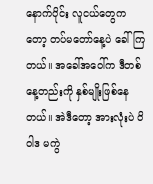နောက်ပိုင်း လူငယ်တွေကတော့ တပ်မတော်နေ့ပဲ ခေါ်ကြတယ်။ အခေါ်အဝေါ်က ဒီတစ်နေ့တည်းကို နှစ်မျိုးဖြစ်နေတယ်။ အဲဒီတော့ အားလုံးပဲ ဝိဝါဒ မကွဲ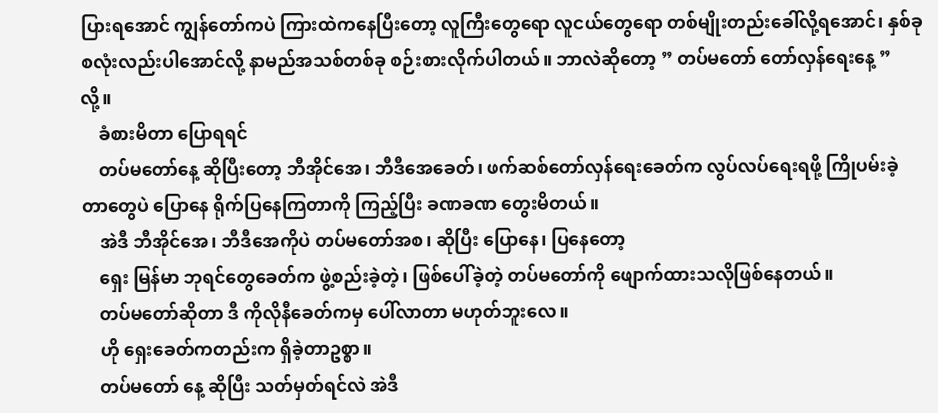ပြားရအောင် ကျွန်တော်ကပဲ ကြားထဲကနေပြီးတော့ လူကြီးတွေရော လူငယ်တွေရော တစ်မျိုးတည်းခေါ်လို့ရအောင်၊ နှစ်ခုစလုံးလည်းပါအောင်လို့ နာမည်အသစ်တစ်ခု စဉ်းစားလိုက်ပါတယ်။ ဘာလဲဆိုတော့ ” တပ်မတော် တော်လှန်ရေးနေ့ ” လို့။
    ခံစားမိတာ ပြောရရင်
    တပ်မတော်နေ့ ဆိုပြီးတော့ ဘီအိုင်အေ၊ ဘီဒီအေခေတ်၊ ဖက်ဆစ်တော်လှန်ရေးခေတ်က လွပ်လပ်ရေးရဖို့ ကြိုပမ်းခဲ့တာတွေပဲ ပြောနေ ရိုက်ပြနေကြတာကို ကြည့်ပြီး ခဏခဏ တွေးမိတယ်။
    အဲဒီ ဘီအိုင်အေ၊ ဘီဒီအေကိုပဲ တပ်မတော်အစ၊ ဆိုပြီး ပြောနေ၊ ပြနေတော့
    ရှေး မြန်မာ ဘုရင်တွေခေတ်က ဖွဲ့စည်းခဲ့တဲ့၊ ဖြစ်ပေါ်ခဲ့တဲ့ တပ်မတော်ကို ဖျောက်ထားသလိုဖြစ်နေတယ်။
    တပ်မတော်ဆိုတာ ဒီ ကိုလိုနီခေတ်ကမှ ပေါ်လာတာ မဟုတ်ဘူးလေ။
    ဟို ရှေးခေတ်ကတည်းက ရှိခဲ့တာဥစ္စာ။
    တပ်မတော် နေ့ ဆိုပြီး သတ်မှတ်ရင်လဲ အဲဒီ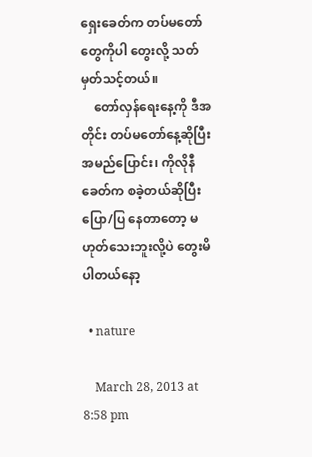ရှေးခေတ်က တပ်မတော်တွေကိုပါ တွေးလို့ သတ်မှတ်သင့်တယ်။
    တော်လှန်ရေးနေ့ကို ဒီအတိုင်း တပ်မတော်နေ့ဆိုပြီး အမည်ပြောင်း၊ ကိုလိုနီခေတ်က စခဲ့တယ်ဆိုပြီး ပြော/ပြ နေတာတော့ မဟုတ်သေးဘူးလို့ပဲ တွေးမိပါတယ်နော့

  • nature

    March 28, 2013 at 8:58 pm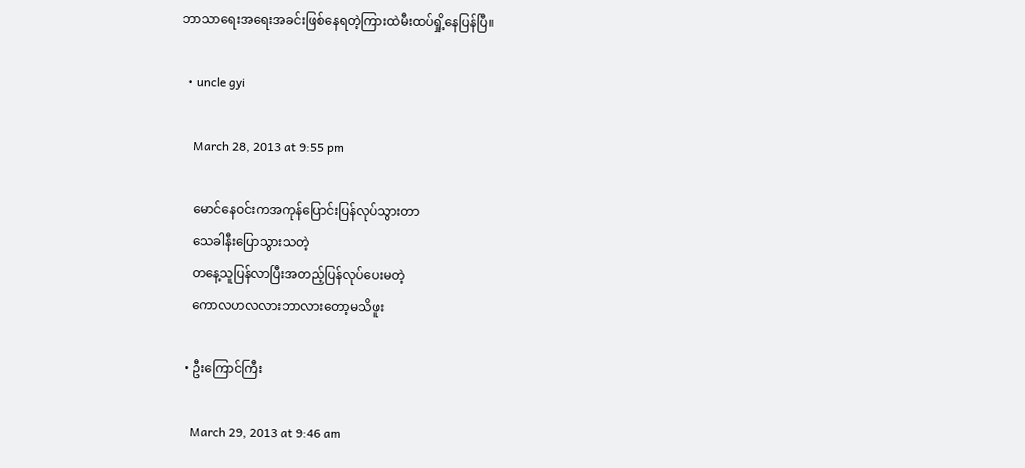ဘာသာရေးအရေးအခင်းဖြစ်နေရတဲ့ကြားထဲမီးထပ်ရှို့နေပြန်ပြီ။

  • uncle gyi

    March 28, 2013 at 9:55 pm

    မောင်နေဝင်းကအကုန်ပြောင်းပြန်လုပ်သွားတာ
    သေခါနီးပြောသွားသတဲ့
    တနေ့သူပြန်လာပြီးအတည့်ပြန်လုပ်ပေးမတဲ့
    ကောလဟလလားဘာလားတော့မသိဖူး

  • ဦးကြောင်ကြီး

    March 29, 2013 at 9:46 am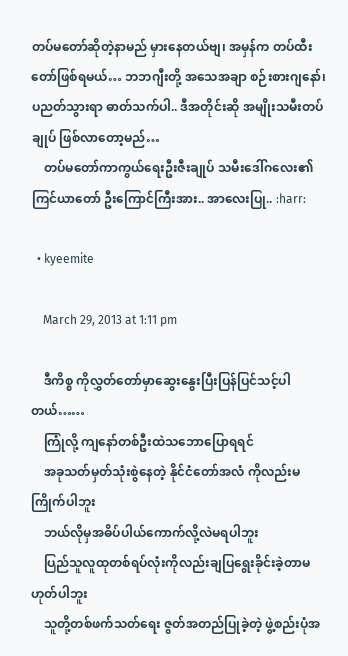တပ်မတော်ဆိုတဲ့နာမည် မှားနေတယ်ဗျ၊ အမှန်က တပ်ထီးတော်ဖြစ်ရမယ်… ဘဘဂျီးတို့ အသေအချာ စဉ်းစားဂျနော်၊ ပညတ်သွားရာ ဓာတ်သက်ပါ.. ဒီအတိုင်းဆို အမျိုးသမီးတပ်ချုပ် ဖြစ်လာတော့မည်…
    တပ်မတော်ကာကွယ်ရေးဦးဇီးချုပ် သမီးဒေါ်ဂလေး၏ ကြင်ယာတော် ဦးကြောင်ကြီးအား.. အာလေးပြု.. :harr:

  • kyeemite

    March 29, 2013 at 1:11 pm

    ဒီကိစ္စ ကိုလွှတ်တော်မှာဆွေးနွေးပြီးပြန်ပြင်သင့်ပါတယ်……
    ကြုံလို့ ကျနော်တစ်ဦးထဲသဘောပြောရရင်
    အခုသတ်မှတ်သုံးစွဲနေတဲ့ နိုင်ငံတော်အလံ ကိုလည်းမကြိုက်ပါဘူး
    ဘယ်လိုမှအဓိပ်ပါယ်ကောက်လို့လဲမရပါဘူး
    ပြည်သူလူထုတစ်ရပ်လုံးကိုလည်းချပြရွေးခိုင်းခဲ့တာမဟုတ်ပါဘူး
    သူတို့တစ်ဖက်သတ်ရေး ဇွတ်အတည်ပြုခဲ့တဲ့ ဖွဲ့စည်းပုံအ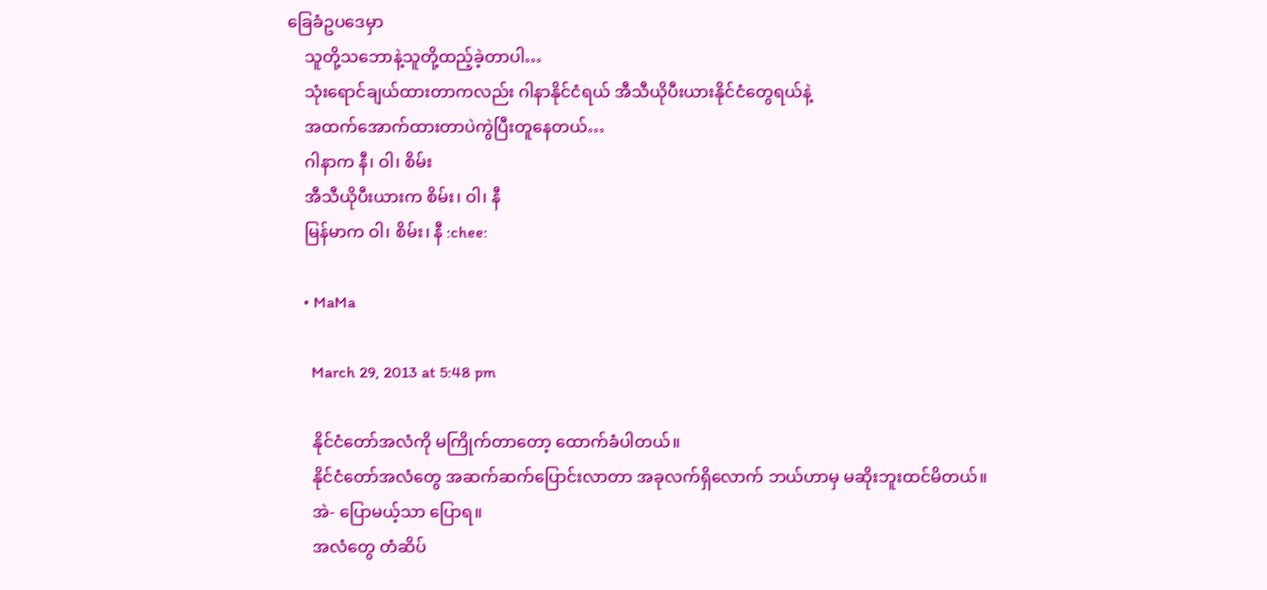ခြေခံဥပဒေမှာ
    သူတို့သဘောနဲ့သူတို့ထည့်ခဲ့တာပါ…
    သုံးရောင်ချယ်ထားတာကလည်း ဂါနာနိုင်ငံရယ် အီသီယိုပီးယားနိုင်ငံတွေရယ်နဲ့
    အထက်အောက်ထားတာပဲကွဲပြီးတူနေတယ်…
    ဂါနာက နီ၊ ဝါ၊ စိမ်း
    အီသီယိုပီးယားက စိမ်း၊ ဝါ၊ နီ
    မြန်မာက ဝါ၊ စိမ်း၊ နီ :chee:

    • MaMa

      March 29, 2013 at 5:48 pm

      နိုင်ငံတော်အလံကို မကြိုက်တာတော့ ထောက်ခံပါတယ်။
      နိုင်ငံတော်အလံတွေ အဆက်ဆက်ပြောင်းလာတာ အခုလက်ရှိလောက် ဘယ်ဟာမှ မဆိုးဘူးထင်မိတယ်။
      အဲ- ပြောမယ့်သာ ပြောရ။
      အလံတွေ တံဆိပ်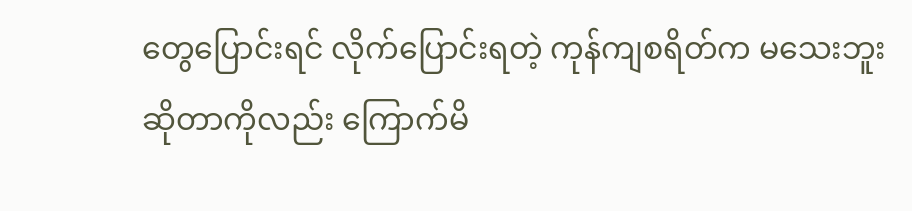တွေပြောင်းရင် လိုက်ပြောင်းရတဲ့ ကုန်ကျစရိတ်က မသေးဘူးဆိုတာကိုလည်း ကြောက်မိ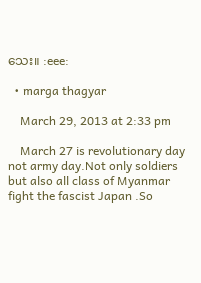သေး။ :eee:

  • marga thagyar

    March 29, 2013 at 2:33 pm

    March 27 is revolutionary day not army day.Not only soldiers but also all class of Myanmar fight the fascist Japan .So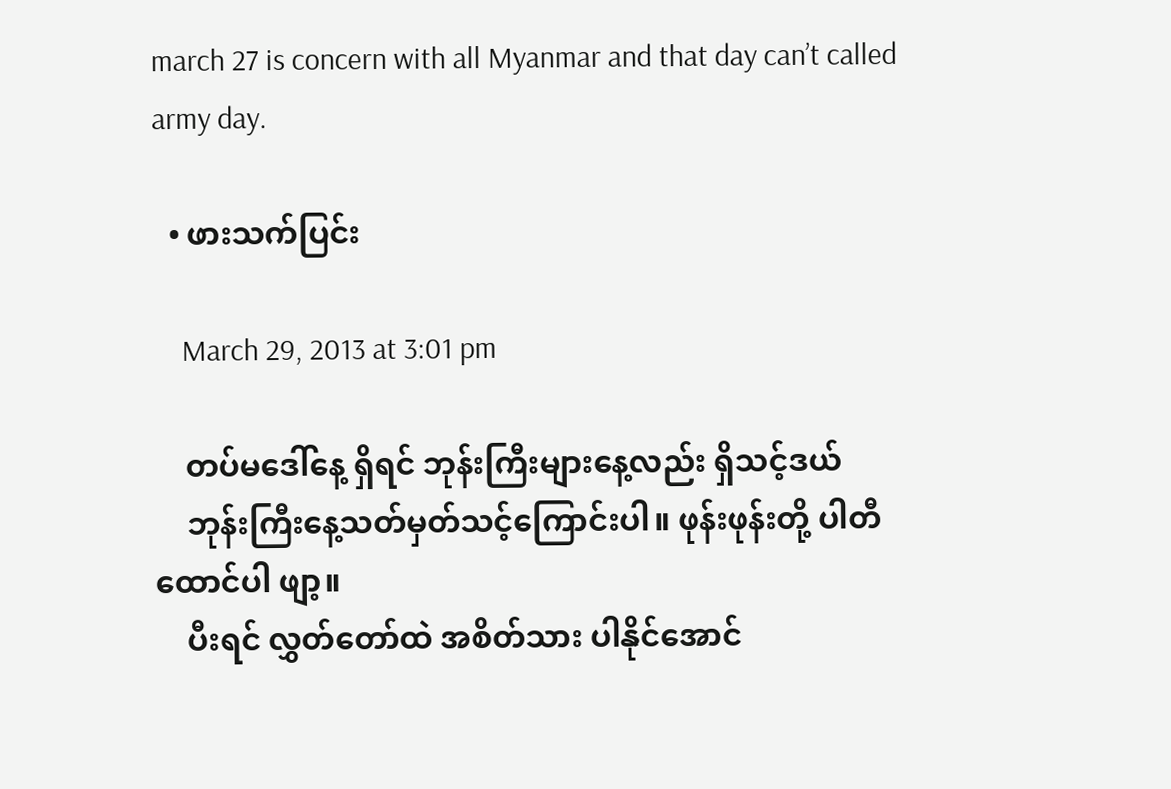march 27 is concern with all Myanmar and that day can’t called army day.

  • ဖားသက်ပြင်း

    March 29, 2013 at 3:01 pm

    တပ်မဒေါ်နေ့ ရှိရင် ဘုန်းကြီးများနေ့လည်း ရှိသင့်ဒယ်
    ဘုန်းကြီးနေ့သတ်မှတ်သင့်ကြောင်းပါ။ ဖုန်းဖုန်းတို့ ပါတီထောင်ပါ ဖျာ့။
    ပီးရင် လွှတ်တော်ထဲ အစိတ်သား ပါနိုင်အောင်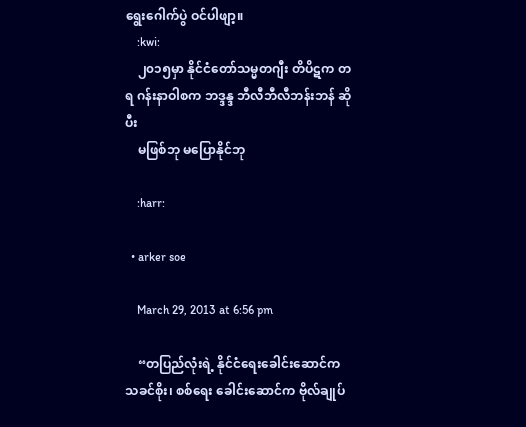ရွေးဂေါက်ပွဲ ဝင်ပါဖျာ့။
    :kwi:
    ၂၀၁၅မှာ နိုင်ငံတော်သမ္မတဂျီး တိပိဋက တရ ဂန်းနာဝါစက ဘဒ္ဒန္ဒ ဘီလီဘီလီဘန်းဘန် ဆိုပီး
    မဖြစ်ဘု မပြောနိုင်ဘု

    :harr:

  • arker soe

    March 29, 2013 at 6:56 pm

    “တပြည်လုံးရဲ့ နိုင်ငံရေးခေါင်းဆောင်က သခင်စိုး၊ စစ်ရေး ခေါင်းဆောင်က ဗိုလ်ချုပ်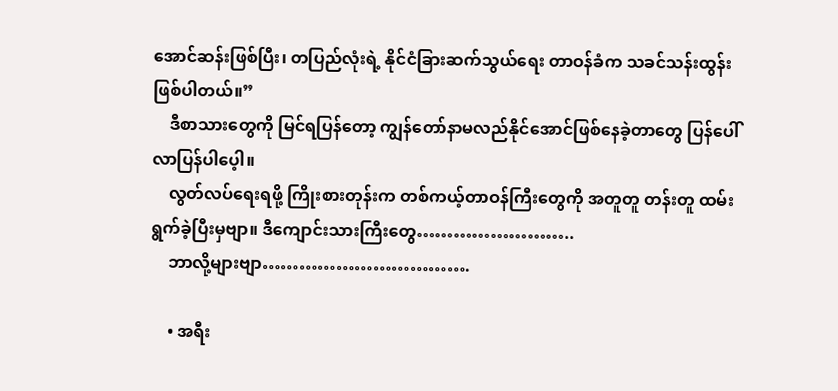အောင်ဆန်းဖြစ်ပြီး၊ တပြည်လုံးရဲ့ နိုင်ငံခြားဆက်သွယ်ရေး တာဝန်ခံက သခင်သန်းထွန်း ဖြစ်ပါတယ်။”
    ဒီစာသားတွေကို မြင်ရပြန်တော့ ကျွန်တော်နာမလည်နိုင်အောင်ဖြစ်နေခဲ့တာတွေ ပြန်ပေါ်လာပြန်ပါပေ့ါ။
    လွတ်လပ်ရေးရဖို့ ကြိုးစားတုန်းက တစ်ကယ့်တာဝန်ကြီးတွေကို အတူတူ တန်းတူ ထမ်းရွက်ခဲ့ပြီးမှဗျာ။ ဒီကျောင်းသားကြီးတွေ……………………..
    ဘာလို့များဗျာ…………………………….

    • အရီး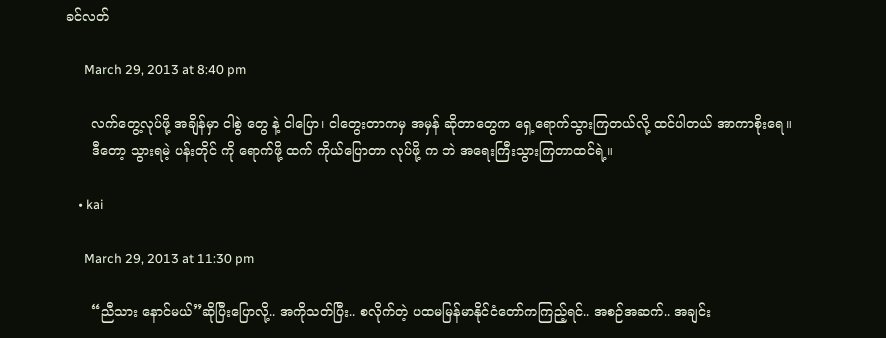ခင်လတ်

      March 29, 2013 at 8:40 pm

      လက်တွေ့လုပ်ဖို့ အချိန်မှာ ငါစွဲ တွေ နဲ့ ငါပြော၊ ငါတွေးတာကမှ အမှန် ဆိုတာတွေက ရှေ့ရောက်သွားကြတယ်လို့ ထင်ပါတယ် အာကာစိုးရေ။
      ဒီတော့ သွားရမဲ့ ပန်းတိုင် ကို ရောက်ဖို့ ထက် ကိုယ်ပြောတာ လုပ်ဖို့ က ဘဲ အရေးကြီးသွားကြတာထင်ရဲ့။

    • kai

      March 29, 2013 at 11:30 pm

      “ညီသား နောင်မယ်”ဆိုပြီးပြောလို့.. အကိုသတ်ပြီး.. စလိုက်တဲ့ ပထမမြန်မာနိုင်ငံတော်ကကြည့်ရင်.. အစဉ်အဆက်.. အချင်း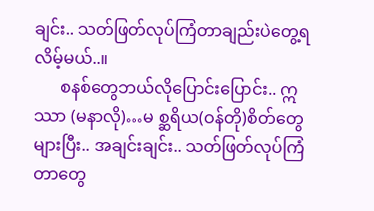ချင်း.. သတ်ဖြတ်လုပ်ကြံတာချည်းပဲတွေ့ရလိမ့်မယ်..။
      စနစ်တွေဘယ်လိုပြောင်းပြောင်း.. ဣဿာ (မနာလို)…မ စ္ဆရိယ(ဝန်တို)စိတ်တွေများပြီး.. အချင်းချင်း.. သတ်ဖြတ်လုပ်ကြံတာတွေ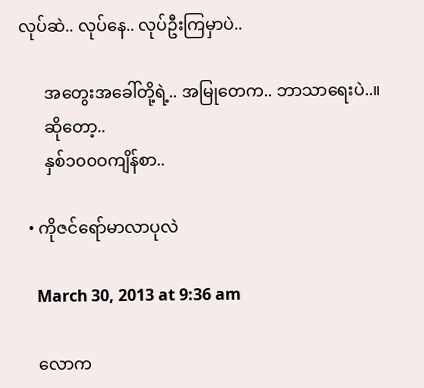လုပ်ဆဲ.. လုပ်နေ.. လုပ်ဦးကြမှာပဲ..

      အတွေးအခေါ်တို့ရဲ့.. အမြုတေက.. ဘာသာရေးပဲ..။
      ဆိုတော့..
      နှစ်၁၀၀ဝကျိန်စာ..

  • ကိုဇင်ရော်မာလာပုလဲ

    March 30, 2013 at 9:36 am

    လောက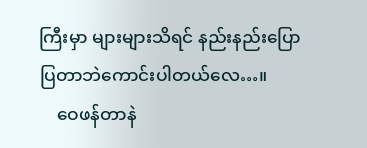ကြီးမှာ များများသိရင် နည်းနည်းပြောပြတာဘဲကောင်းပါတယ်လေ…။
    ဝေဖန်တာနဲ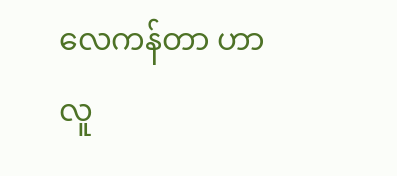လေကန်တာ ဟာ လူ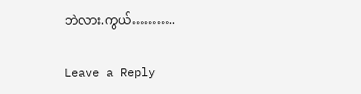ဘဲလား.ကွယ်………..

Leave a Reply